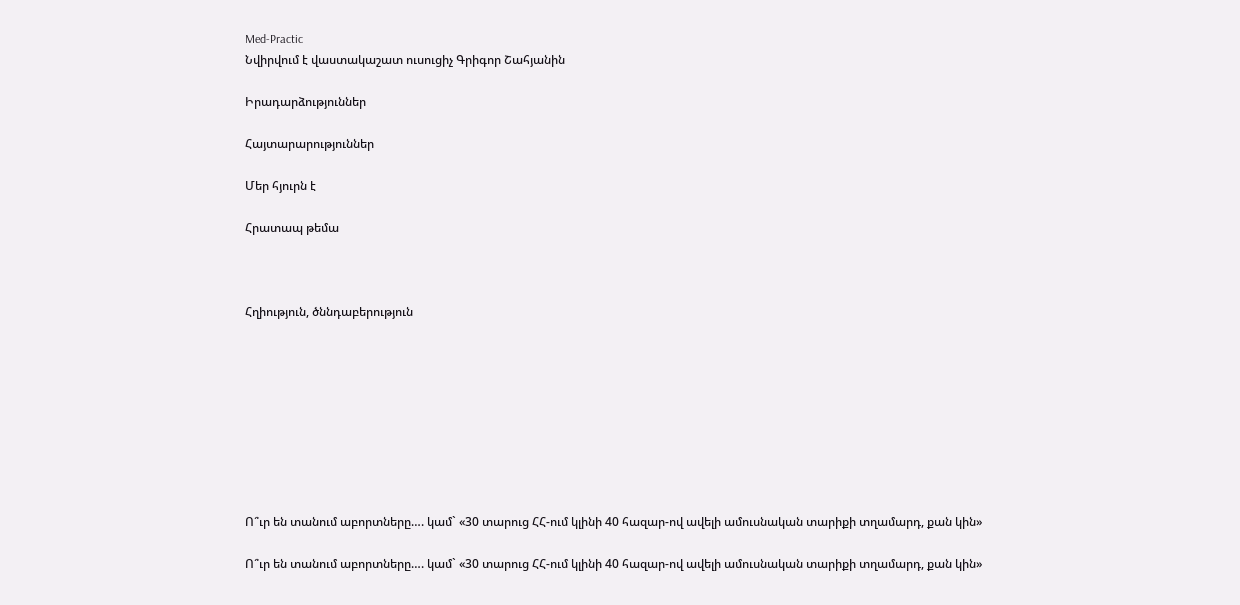Med-Practic
Նվիրվում է վաստակաշատ ուսուցիչ Գրիգոր Շահյանին

Իրադարձություններ

Հայտարարություններ

Մեր հյուրն է

Հրատապ թեմա



Հղիություն, ծննդաբերություն









Ո՞ւր են տանում աբորտները…. կամ` «30 տարուց ՀՀ-ում կլինի 40 հազար-ով ավելի ամուսնական տարիքի տղամարդ, քան կին»

Ո՞ւր են տանում աբորտները…. կամ` «30 տարուց ՀՀ-ում կլինի 40 հազար-ով ավելի ամուսնական տարիքի տղամարդ, քան կին»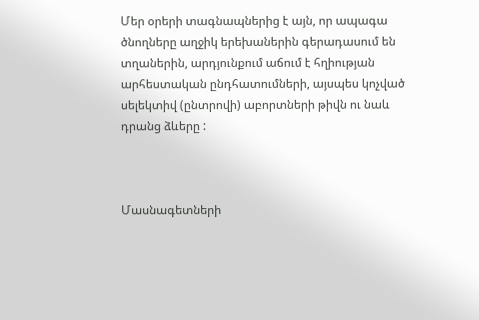Մեր օրերի տագնապներից է այն, որ ապագա ծնողները աղջիկ երեխաներին գերադասում են տղաներին, արդյունքում աճում է հղիության արհեստական ընդհատումների, այսպես կոչված սելեկտիվ (ընտրովի) աբորտների թիվն ու նաև դրանց ձևերը :



Մասնագետների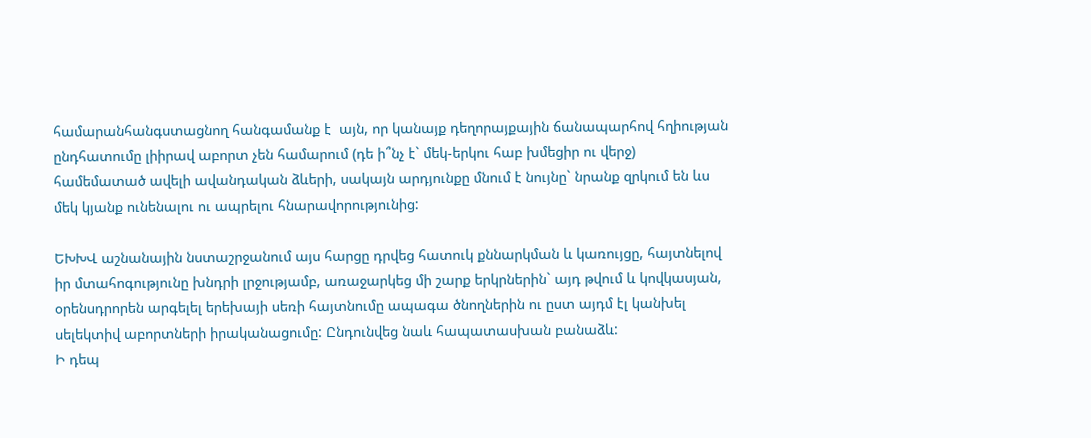համարանհանգստացնող հանգամանք է  այն, որ կանայք դեղորայքային ճանապարհով հղիության ընդհատումը լիիրավ աբորտ չեն համարում (դե ի՞նչ է` մեկ-երկու հաբ խմեցիր ու վերջ) համեմատած ավելի ավանդական ձևերի, սակայն արդյունքը մնում է նույնը` նրանք զրկում են ևս մեկ կյանք ունենալու ու ապրելու հնարավորությունից:

ԵԽԽՎ աշնանային նստաշրջանում այս հարցը դրվեց հատուկ քննարկման և կառույցը, հայտնելով իր մտահոգությունը խնդրի լրջությամբ, առաջարկեց մի շարք երկրներին` այդ թվում և կովկասյան, օրենսդրորեն արգելել երեխայի սեռի հայտնումը ապագա ծնողներին ու ըստ այդմ էլ կանխել սելեկտիվ աբորտների իրականացումը: Ընդունվեց նաև հապատասխան բանաձև:
Ի դեպ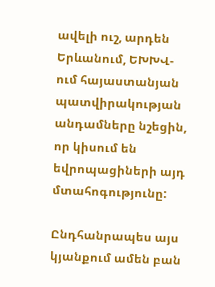ավելի ուշ, արդեն Երևանում, ԵԽԽՎ-ում հայաստանյան պատվիրակության անդամները նշեցին, որ կիսում են եվրոպացիների այդ մտահոգությունը:

Ընդհանրապես այս կյանքում ամեն բան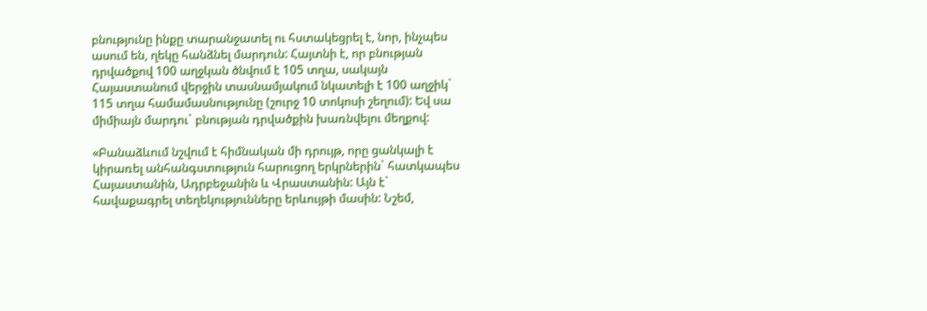բնությունը ինքը տարանջատել ու հստակեցրել է, նոր, ինչպես ասում են, ղեկը հանձնել մարդուն: Հայտնի է, որ բնության դրվածքով 100 աղջկան ծնվում է 105 տղա, սակայն Հայաստանում վերջին տասնամյակում նկատելի է 100 աղջիկ` 115 տղա համամասնությունը (շուրջ 10 տոկոսի շեղում): Եվ սա միմիայն մարդու` բնության դրվածքին խառնվելու մեղքով:

«Բանաձևում նշվում է հիմնական մի դրույթ, որը ցանկալի է կիրառել անհանգստություն հարուցող երկրներին` հատկապես Հայաստանին, Ադրբեջանին և Վրաստանին: Այն է` հավաքագրել տեղեկությունները երևույթի մասին: Նշեմ,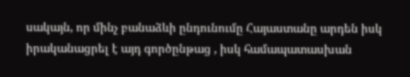սակայն, որ մինչ բանաձևի ընդունումը Հայաստանը արդեն իսկ իրականացրել է այդ գործընթաց , իսկ համապատասխան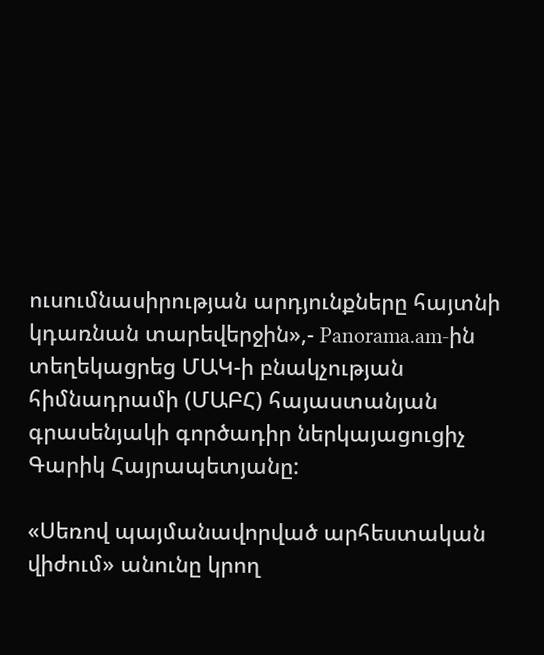ուսումնասիրության արդյունքները հայտնի կդառնան տարեվերջին»,- Panorama.am-ին տեղեկացրեց ՄԱԿ-ի բնակչության հիմնադրամի (ՄԱԲՀ) հայաստանյան գրասենյակի գործադիր ներկայացուցիչ Գարիկ Հայրապետյանը:

«Սեռով պայմանավորված արհեստական վիժում» անունը կրող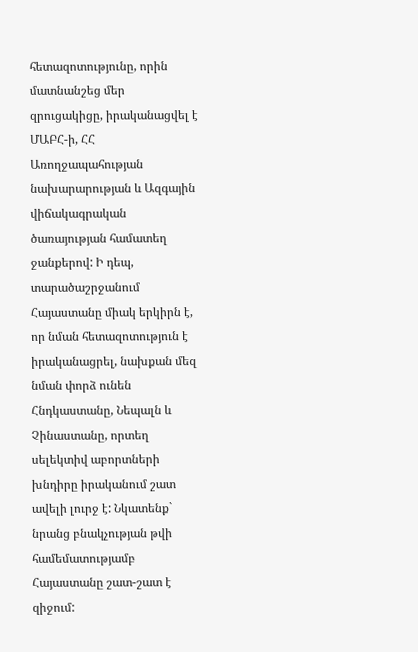հետազոտությունը, որին մատնանշեց մեր զրուցակիցը, իրականացվել է ՄԱԲՀ-ի, ՀՀ Առողջապահության նախարարության և Ազգային վիճակագրական ծառայության համատեղ ջանքերով: Ի դեպ, տարածաշրջանում Հայաստանը միակ երկիրն է, որ նման հետազոտություն է իրականացրել, նախքան մեզ նման փորձ ունեն Հնդկաստանը, Նեպալն և Չինաստանը, որտեղ սելեկտիվ աբորտների խնդիրը իրականում շատ ավելի լուրջ է: Նկատենք` նրանց բնակչության թվի համեմատությամբ Հայաստանը շատ-շատ է զիջում: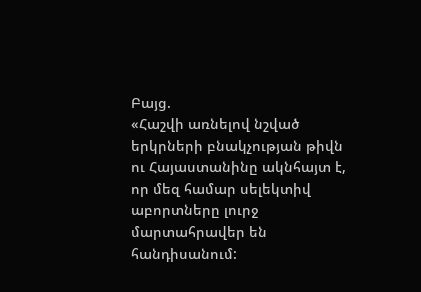Բայց.
«Հաշվի առնելով նշված երկրների բնակչության թիվն ու Հայաստանինը ակնհայտ է, որ մեզ համար սելեկտիվ աբորտները լուրջ մարտահրավեր են հանդիսանում: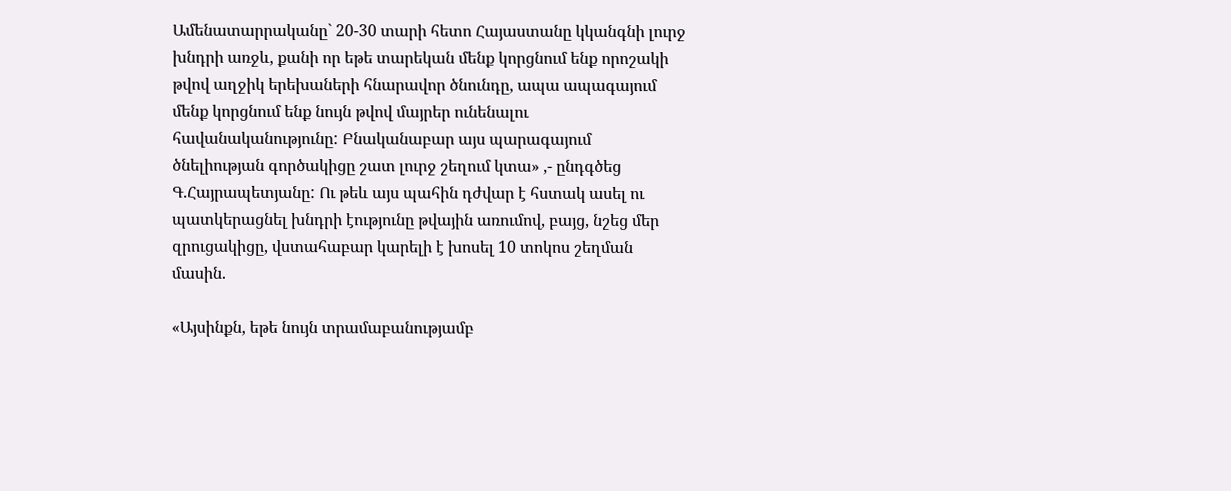Ամենատարրականը` 20-30 տարի հետո Հայաստանը կկանգնի լուրջ խնդրի առջև, քանի որ եթե տարեկան մենք կորցնում ենք որոշակի թվով աղջիկ երեխաների հնարավոր ծնունդը, ապա ապագայում մենք կորցնում ենք նույն թվով մայրեր ունենալու հավանականությունը: Բնականաբար այս պարագայում ծնելիության գործակիցը շատ լուրջ շեղում կտա» ,- ընդգծեց Գ.Հայրապետյանը: Ու թեև այս պահին դժվար է հստակ ասել ու պատկերացնել խնդրի էությունը թվային առումով, բայց, նշեց մեր զրուցակիցը, վստահաբար կարելի է խոսել 10 տոկոս շեղման մասին.

«Այսինքն, եթե նույն տրամաբանությամբ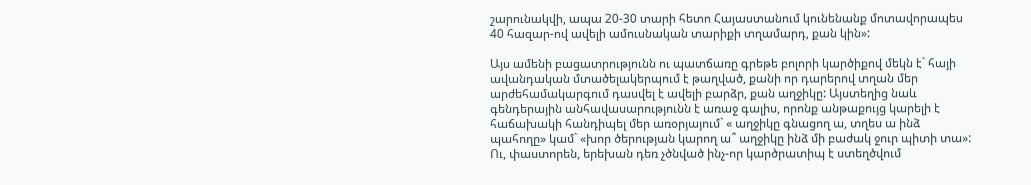շարունակվի, ապա 20-30 տարի հետո Հայաստանում կունենանք մոտավորապես 40 հազար-ով ավելի ամուսնական տարիքի տղամարդ, քան կին»:

Այս ամենի բացատրությունն ու պատճառը գրեթե բոլորի կարծիքով մեկն է` հայի ավանդական մտածելակերպում է թաղված, քանի որ դարերով տղան մեր արժեհամակարգում դասվել է ավելի բարձր, քան աղջիկը: Այստեղից նաև գենդերային անհավասարությունն է առաջ գալիս, որոնք անթաքույց կարելի է հաճախակի հանդիպել մեր առօրյայում` « աղջիկը գնացող ա, տղես ա ինձ պահողը» կամ` «խոր ծերության կարող ա՞ աղջիկը ինձ մի բաժակ ջուր պիտի տա»: Ու, փաստորեն, երեխան դեռ չծնված ինչ-որ կարծրատիպ է ստեղծվում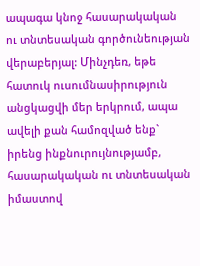ապագա կնոջ հասարակական ու տնտեսական գործունեության վերաբերյալ: Մինչդեռ, եթե հատուկ ուսումնասիրություն անցկացվի մեր երկրում, ապա ավելի քան համոզված ենք` իրենց ինքնուրույնությամբ, հասարակական ու տնտեսական իմաստով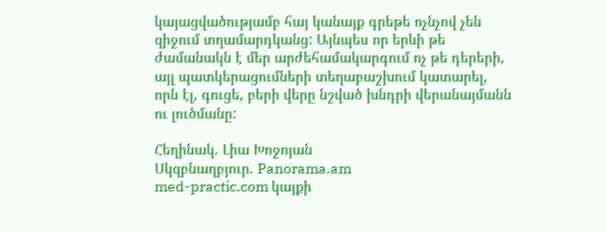կայացվածությամբ հայ կանայք գրեթե ոչնչով չեն զիջում տղամարդկանց: Այնպես որ երևի թե ժամանակն է մեր արժեհամակարգում ոչ թե դերերի, այլ պատկերացումների տեղաբաշխում կատարել, որն էլ, գուցե, բերի վերը նշված խնդրի վերանայմանն ու լուծմանը:

Հեղինակ. Լիա Խոջոյան
Սկզբնաղբյուր. Panorama.am
med-practic.com կայքի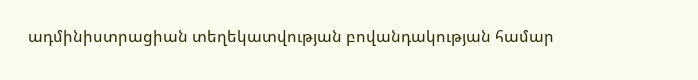ադմինիստրացիան տեղեկատվության բովանդակության համար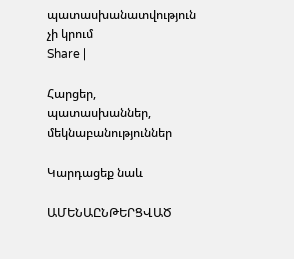պատասխանատվություն չի կրում
Share |

Հարցեր, պատասխաններ, մեկնաբանություններ

Կարդացեք նաև

ԱՄԵՆԱԸՆԹԵՐՑՎԱԾ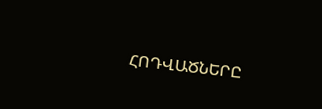ՀՈԴՎԱԾՆԵՐԸ